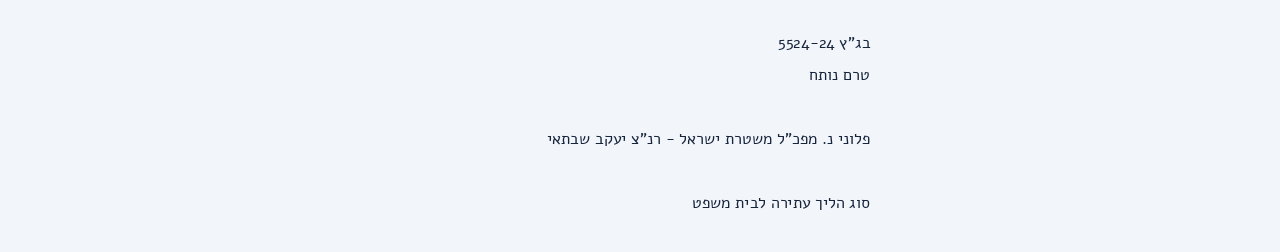בג"ץ 5524-24
טרם נותח

פלוני נ. מפכ"ל משטרת ישראל - רנ"צ יעקב שבתאי

סוג הליך עתירה לבית משפט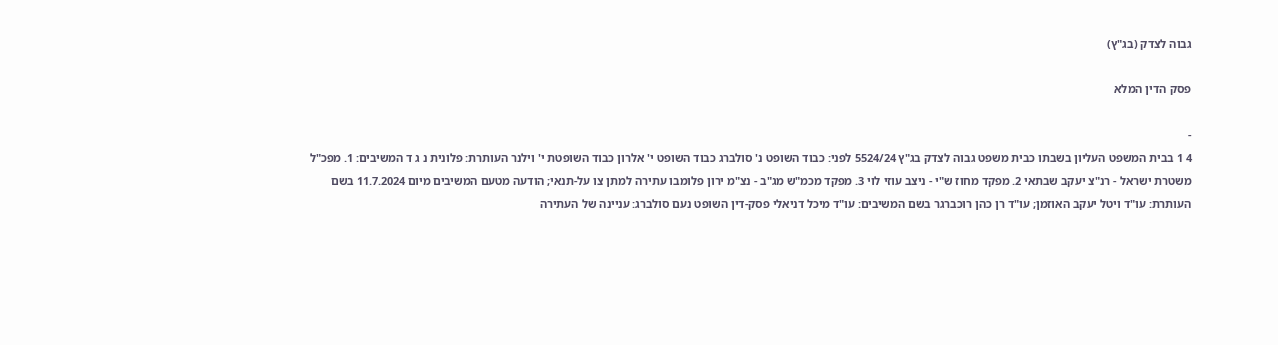גבוה לצדק (בג"ץ)

פסק הדין המלא

-
4 1 בבית המשפט העליון בשבתו כבית משפט גבוה לצדק בג"ץ 5524/24 לפני: כבוד השופט נ' סולברג כבוד השופט י' אלרון כבוד השופטת י' וילנר העותרת: פלונית נ ג ד המשיבים: 1. מפכ"ל משטרת ישראל - רנ"צ יעקב שבתאי 2. מפקד מחוז ש"י - ניצב עוזי לוי 3. מפקד מכמ"ש מג"ב - נצ"מ ירון פלומבו עתירה למתן צו על-תנאי; הודעה מטעם המשיבים מיום 11.7.2024 בשם העותרת: עו"ד ויטל יעקב האוזמן; עו"ד רן כהן רוכברגר בשם המשיבים: עו"ד מיכל דניאלי פסק-דין השופט נעם סולברג: עניינה של העתירה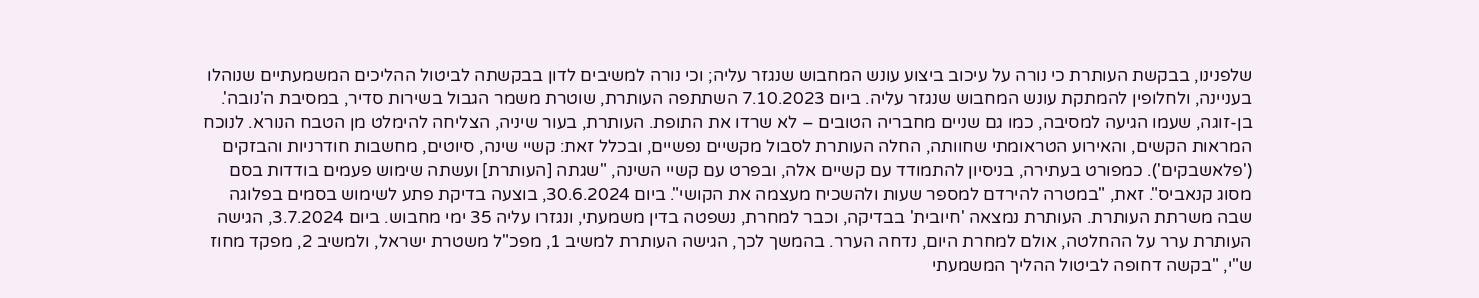שלפנינו, בבקשת העותרת כי נורה על עיכוב ביצוע עונש המחבוש שנגזר עליה; וכי נורה למשיבים לדון בבקשתה לביטול ההליכים המשמעתיים שנוהלו בעניינה, ולחלופין להמתקת עונש המחבוש שנגזר עליה. ביום 7.10.2023 השתתפה העותרת, שוטרת משמר הגבול בשירות סדיר, במסיבת ה'נובה'. בן-זוגה, שעמו הגיעה למסיבה, כמו גם שניים מחבריה הטובים – לא שרדו את התופת. העותרת, בעור שיניה, הצליחה להימלט מן הטבח הנורא. לנוכח המראות הקשים, והאירוע הטראומתי שחוותה, החלה העותרת לסבול מקשיים נפשיים, ובכלל זאת: קשיי שינה, סיוטים, מחשבות חודרניות והבזקים ('פלאשבקים'). כמפורט בעתירה, בניסיון להתמודד עם קשיים אלה, ובפרט עם קשיי השינה, "שגתה [העותרת] ועשתה שימוש פעמים בודדות בסם מסוג קנאביס". זאת, "במטרה להירדם למספר שעות ולהשכיח מעצמה את הקושי". ביום 30.6.2024, בוצעה בדיקת פתע לשימוש בסמים בפלוגה שבה משרתת העותרת. העותרת נמצאה 'חיובית' בבדיקה, וכבר למחרת, נשפטה בדין משמעתי, ונגזרו עליה 35 ימי מחבוש. ביום 3.7.2024, הגישה העותרת ערר על ההחלטה, אולם למחרת היום, נדחה הערר. בהמשך לכך, הגישה העותרת למשיב 1, מפכ"ל משטרת ישראל, ולמשיב 2, מפקד מחוז ש"י, "בקשה דחופה לביטול ההליך המשמעתי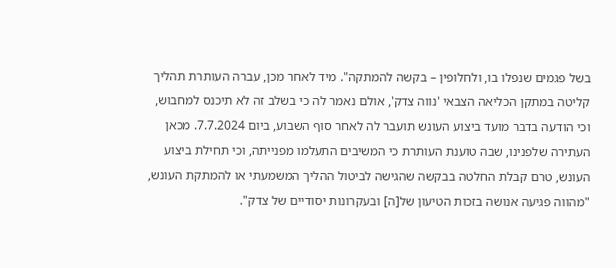בשל פגמים שנפלו בו, ולחלופין – בקשה להמתקה". מיד לאחר מכן, עברה העותרת תהליך קליטה במתקן הכליאה הצבאי 'נווה צדק', אולם נאמר לה כי בשלב זה לא תיכנס למחבוש, וכי הודעה בדבר מועד ביצוע העונש תועבר לה לאחר סוף השבוע, ביום 7.7.2024. מכאן העתירה שלפנינו, שבה טוענת העותרת כי המשיבים התעלמו מפנייתה, וכי תחילת ביצוע העונש, טרם קבלת החלטה בבקשה שהגישה לביטול ההליך המשמעתי או להמתקת העונש, "מהווה פגיעה אנושה בזכות הטיעון של[ה] ובעקרונות יסודיים של צדק".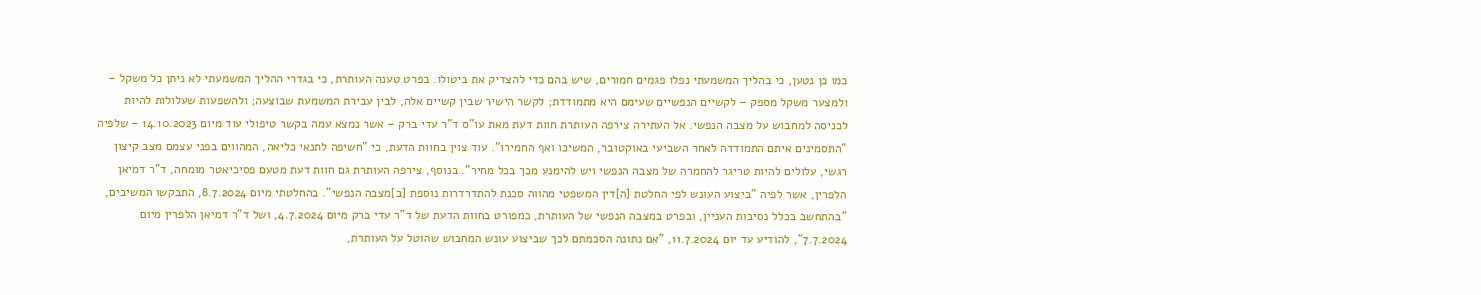כמו כן נטען, כי בהליך המשמעתי נפלו פגמים חמורים, שיש בהם כדי להצדיק את ביטולו. בפרט טענה העותרת, כי בגדרי ההליך המשמעתי לא ניתן כל משקל – ולמצער משקל מספק – לקשיים הנפשיים שעימם היא מתמודדת; לקשר הישיר שבין קשיים אלה, לבין עבירת המשמעת שבוצעה; ולהשפעות שעלולות להיות לכניסה למחבוש על מצבה הנפשי. אל העתירה צירפה העותרת חוות דעת מאת עו"ס ד"ר עדי ברק – אשר נמצא עמה בקשר טיפולי עוד מיום 14.10.2023 – שלפיה "התסמינים איתם התמודדה לאחר השביעי באוקטובר, המשיכו ואף החמירו". עוד צוין בחוות הדעת, כי "חשיפה לתנאי כליאה, המהווים בפני עצמם מצב קיצון רגשי, עלולים להיות טריגר להחמרה של מצבה הנפשי ויש להימנע מכך בכל מחיר". בנוסף, צירפה העותרת גם חוות דעת מטעם פסיכיאטר מומחה, ד"ר דמיאן הלפרין, אשר לפיה "ביצוע העונש לפי החלטת [ה]דין המשפטי מהווה סכנת להתדרדרות נוספת [ב]מצבה הנפשי". בהחלטתי מיום 8.7.2024, התבקשו המשיבים, "בהתחשב בכלל נסיבות העניין, ובפרט במצבה הנפשי של העותרת, כמפורט בחוות הדעת של ד"ר עדי ברק מיום 4.7.2024, ושל ד"ר דמיאן הלפרין מיום 7.7.2024", להודיע עד יום 11.7.2024, "אם נתונה הסכמתם לכך שביצוע עונש המחבוש שהוטל על העותרת,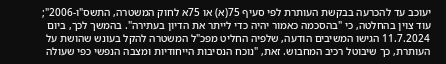יעוכב עד להכרעה בבקשת העותרת לפי סעיף 75(א) או 75א לחוק המשטרה, התשס"ו-2006"; עוד צוין בהחלטה, כי "בהסכמה כאמור יהיה כדי לייתר את הדיון בעתירה". בהמשך לכך, ביום 11.7.2024 הגישו המשיבים הודעה, שלפיה החליט מפכ"ל המשטרה להקל בעונש שהושת על העותרת, כך שיבוטל רכיב המחבוש. זאת, "נוכח הנסיבות הייחודיות ומצבה הנפשי כפי שעולה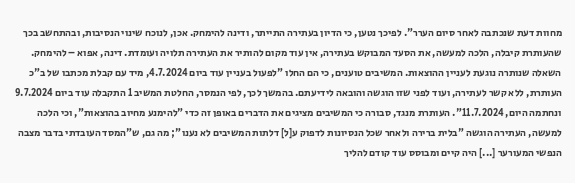מחוות דעת שנכתבה לאחר סיום הערר". לפיכך נטען, כי הדיון בעתירה התייתר, ודינה להימחק. אכן, לנוכח שינוי הנסיבות, ובהתחשב בכך שהעותרת קיבלה, הלכה למעשה, את הסעד המבוקש בעתירה, אין עוד מקום להותיר את העתירה תלויה ועומדת. דינה, אפוא – להימחק. השאלה שנותרה נוגעת לעניין ההוצאות. המשיבים טוענים, כי הם החלו "לפעול בעניין עוד ביום 4.7.2024, מיד עם קבלת מכתבו של ב"כ העותרת, ללא קשר לעתירה, ועוד לפני שזו הוגשה והובאה לידיעתם. בהמשך לכך, לפי הנמסר, החלטת המשיב 1 התקבלה עוד ביום 9.7.2024 ונחתמה היום, 11.7.2024". העותרת מנגד, סבורה כי המשיבים מציגים את הדברים באופן זה כדי "להימנע מחיוב בהוצאות", וכי הלכה למעשה, העתירה הוגשה "בלית ברירה ולאחר שכל הנסיונות לדפוק ע[ל] דלתות המשיבים לא נענו"; מה גם, ש"המסד העובדתי בדבר מצבה הנפשי המעורער [...] היה קיים ומבוסס עוד קודם להליך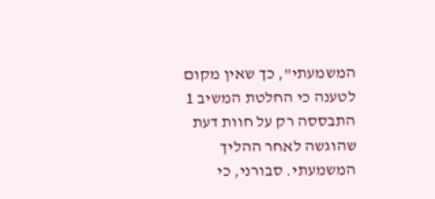המשמעתי", כך שאין מקום לטענה כי החלטת המשיב 1 התבססה רק על חוות דעת שהוגשה לאחר ההליך המשמעתי. סבורני, כי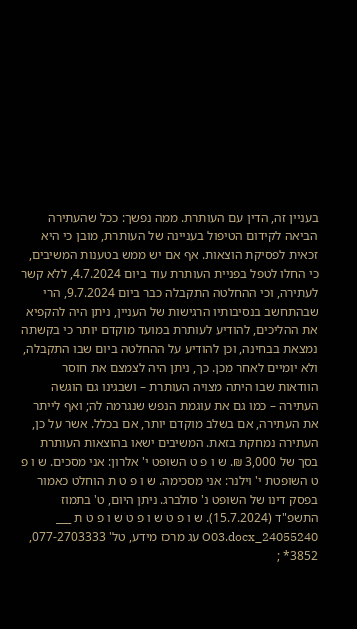בעניין זה, הדין עם העותרת. ממה נפשך: ככל שהעתירה הביאה לקידום הטיפול בעניינה של העותרת, מובן כי היא זכאית לפסיקת הוצאות. אף אם יש ממש בטענות המשיבים, כי החלו לטפל בפניית העותרת עוד ביום 4.7.2024, ללא קשר לעתירה, וכי ההחלטה התקבלה כבר ביום 9.7.2024, הרי שבהתחשב בנסיבותיו הרגישות של העניין, ניתן היה להקפיא את ההליכים, להודיע לעותרת במועד מוקדם יותר כי בקשתה נמצאת בבחינה, וכן להודיע על ההחלטה ביום שבו התקבלה, ולא יומיים לאחר מכן. כך, ניתן היה לצמצם את חוסר הוודאות שבו היתה מצויה העותרת – ושבגינו גם הוגשה העתירה – כמו גם את עוגמת הנפש שנגרמה לה; ואף לייתר את העתירה, אם בשלב מוקדם יותר, אם בכלל. אשר על כן, העתירה נמחקת בזאת. המשיבים ישאו בהוצאות העותרת בסך של 3,000 ₪. ש ו פ ט השופט י' אלרון: אני מסכים. ש ו פ ט השופטת י' וילנר: אני מסכימה. ש ו פ ט ת הוחלט כאמור בפסק דינו של השופט נ' סולברג. ניתן היום, ט' בתמוז התשפ"ד (15.7.2024). ש ו פ ט ש ו פ ט ש ו פ ט ת ___ 24055240_O03.docx עג מרכז מידע, טל' 077-2703333, 3852* ;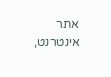אתר אינטרנט,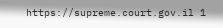https://supreme.court.gov.il 1